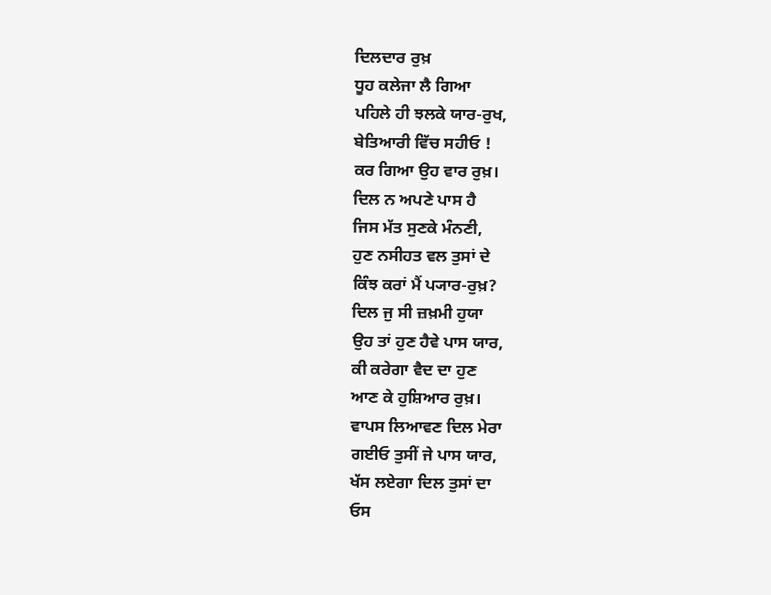ਦਿਲਦਾਰ ਰੁਖ਼
ਧੂਹ ਕਲੇਜਾ ਲੈ ਗਿਆ
ਪਹਿਲੇ ਹੀ ਝਲਕੇ ਯਾਰ-ਰੁਖ,
ਬੇਤਿਆਰੀ ਵਿੱਚ ਸਹੀਓ !
ਕਰ ਗਿਆ ਉਹ ਵਾਰ ਰੁਖ਼।
ਦਿਲ ਨ ਅਪਣੇ ਪਾਸ ਹੈ
ਜਿਸ ਮੱਤ ਸੁਣਕੇ ਮੰਨਣੀ,
ਹੁਣ ਨਸੀਹਤ ਵਲ ਤੁਸਾਂ ਦੇ
ਕਿੰਝ ਕਰਾਂ ਮੈਂ ਪ੍ਯਾਰ-ਰੁਖ਼?
ਦਿਲ ਜੁ ਸੀ ਜ਼ਖ਼ਮੀ ਹੁਯਾ
ਉਹ ਤਾਂ ਹੁਣ ਹੈਵੇ ਪਾਸ ਯਾਰ,
ਕੀ ਕਰੇਗਾ ਵੈਦ ਦਾ ਹੁਣ
ਆਣ ਕੇ ਹੁਸ਼ਿਆਰ ਰੁਖ਼।
ਵਾਪਸ ਲਿਆਵਣ ਦਿਲ ਮੇਰਾ
ਗਈਓ ਤੁਸੀਂ ਜੇ ਪਾਸ ਯਾਰ,
ਖੱਸ ਲਏਗਾ ਦਿਲ ਤੁਸਾਂ ਦਾ
ਓਸ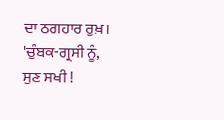ਦਾ ਠਗਹਾਰ ਰੁਖ਼।
'ਚੁੰਬਕ-ਗ੍ਰਸੀ ਨੂੰ, ਸੁਣ ਸਖੀ !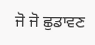ਜੋ ਜੋ ਛੁਡਾਵਣ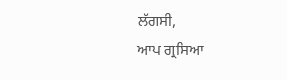ਲੱਗਸੀ,
ਆਪ ਗ੍ਰਸਿਆ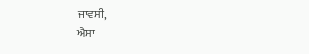ਜਾਵਸੀ,
ਐਸਾ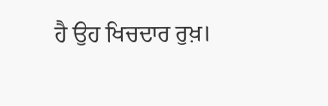ਹੈ ਉਹ ਖਿਚਦਾਰ ਰੁਖ਼।